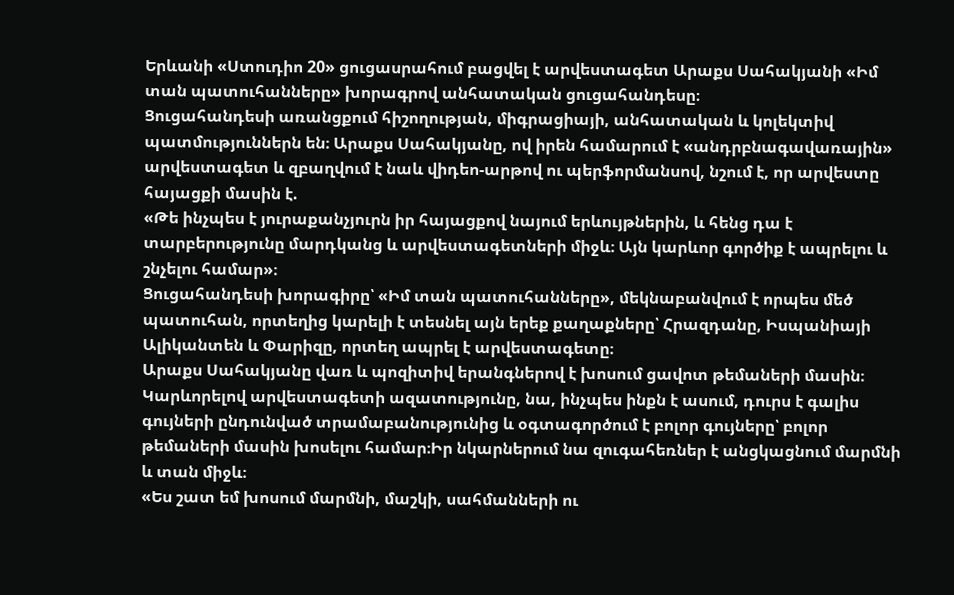Երևանի «Ստուդիո 20» ցուցասրահում բացվել է արվեստագետ Արաքս Սահակյանի «Իմ տան պատուհանները» խորագրով անհատական ցուցահանդեսը։
Ցուցահանդեսի առանցքում հիշողության, միգրացիայի, անհատական և կոլեկտիվ պատմություններն են։ Արաքս Սահակյանը, ով իրեն համարում է «անդրբնագավառային» արվեստագետ և զբաղվում է նաև վիդեո-արթով ու պերֆորմանսով, նշում է, որ արվեստը հայացքի մասին է.
«Թե ինչպես է յուրաքանչյուրն իր հայացքով նայում երևույթներին, և հենց դա է տարբերությունը մարդկանց և արվեստագետների միջև։ Այն կարևոր գործիք է ապրելու և շնչելու համար»։
Ցուցահանդեսի խորագիրը՝ «Իմ տան պատուհանները», մեկնաբանվում է որպես մեծ պատուհան, որտեղից կարելի է տեսնել այն երեք քաղաքները՝ Հրազդանը, Իսպանիայի Ալիկանտեն և Փարիզը, որտեղ ապրել է արվեստագետը։
Արաքս Սահակյանը վառ և պոզիտիվ երանգներով է խոսում ցավոտ թեմաների մասին։ Կարևորելով արվեստագետի ազատությունը, նա, ինչպես ինքն է ասում, դուրս է գալիս գույների ընդունված տրամաբանությունից և օգտագործում է բոլոր գույները՝ բոլոր թեմաների մասին խոսելու համար։Իր նկարներում նա զուգահեռներ է անցկացնում մարմնի և տան միջև։
«Ես շատ եմ խոսում մարմնի, մաշկի, սահմանների ու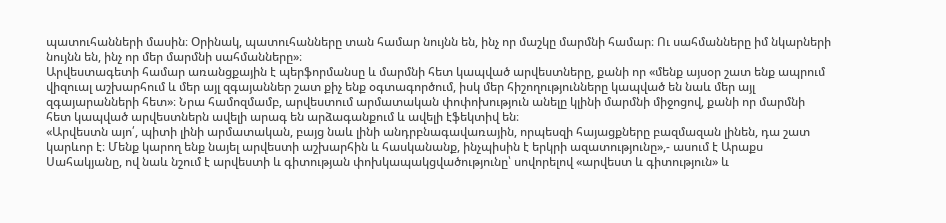պատուհանների մասին։ Օրինակ, պատուհանները տան համար նույնն են, ինչ որ մաշկը մարմնի համար։ Ու սահմանները իմ նկարների նույնն են, ինչ որ մեր մարմնի սահմանները»։
Արվեստագետի համար առանցքային է պերֆորմանսը և մարմնի հետ կապված արվեստները, քանի որ «մենք այսօր շատ ենք ապրում վիզուալ աշխարհում և մեր այլ զգայաններ շատ քիչ ենք օգտագործում, իսկ մեր հիշողությունները կապված են նաև մեր այլ զգայարանների հետ»։ Նրա համոզմամբ, արվեստում արմատական փոփոխություն անելը կլինի մարմնի միջոցով, քանի որ մարմնի հետ կապված արվեստներն ավելի արագ են արձագանքում և ավելի էֆեկտիվ են։
«Արվեստն այո՛, պիտի լինի արմատական, բայց նաև լինի անդրբնագավառային, որպեսզի հայացքները բազմազան լինեն, դա շատ կարևոր է։ Մենք կարող ենք նայել արվեստի աշխարհին և հասկանանք, ինչպիսին է երկրի ազատությունը»,- ասում է Արաքս Սահակյանը, ով նաև նշում է արվեստի և գիտության փոխկապակցվածությունը՝ սովորելով «արվեստ և գիտություն» և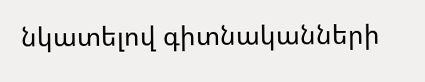նկատելով գիտնականների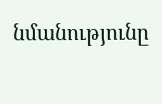նմանությունը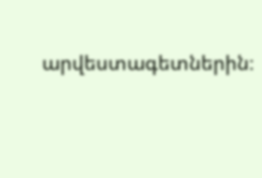արվեստագետներին։